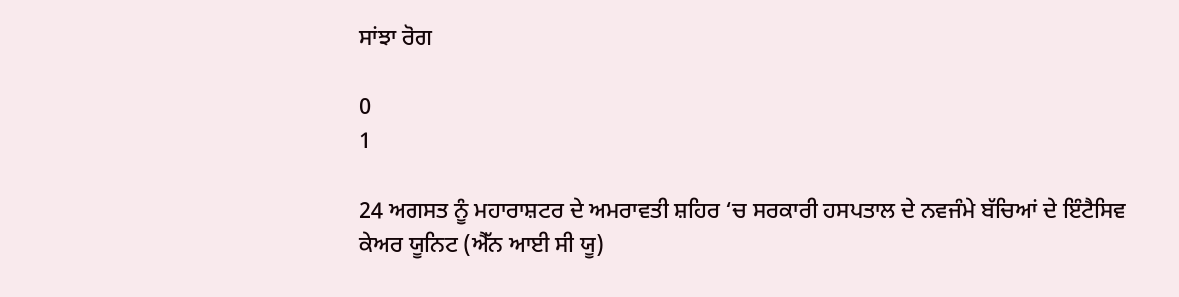ਸਾਂਝਾ ਰੋਗ

0
1

24 ਅਗਸਤ ਨੂੰ ਮਹਾਰਾਸ਼ਟਰ ਦੇ ਅਮਰਾਵਤੀ ਸ਼ਹਿਰ ‘ਚ ਸਰਕਾਰੀ ਹਸਪਤਾਲ ਦੇ ਨਵਜੰਮੇ ਬੱਚਿਆਂ ਦੇ ਇੰਟੈਸਿਵ ਕੇਅਰ ਯੂਨਿਟ (ਐੱਨ ਆਈ ਸੀ ਯੂ)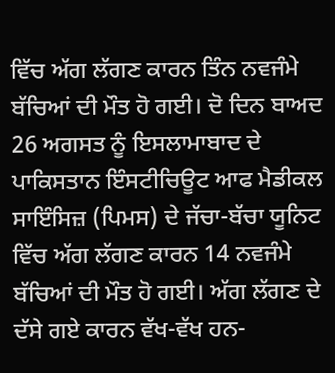ਵਿੱਚ ਅੱਗ ਲੱਗਣ ਕਾਰਨ ਤਿੰਨ ਨਵਜੰਮੇ ਬੱਚਿਆਂ ਦੀ ਮੌਤ ਹੋ ਗਈ। ਦੋ ਦਿਨ ਬਾਅਦ 26 ਅਗਸਤ ਨੂੰ ਇਸਲਾਮਾਬਾਦ ਦੇ ਪਾਕਿਸਤਾਨ ਇੰਸਟੀਚਿਊਟ ਆਫ ਮੈਡੀਕਲ ਸਾਇੰਸਿਜ਼ (ਪਿਮਸ) ਦੇ ਜੱਚਾ-ਬੱਚਾ ਯੂਨਿਟ ਵਿੱਚ ਅੱਗ ਲੱਗਣ ਕਾਰਨ 14 ਨਵਜੰਮੇ ਬੱਚਿਆਂ ਦੀ ਮੌਤ ਹੋ ਗਈ। ਅੱਗ ਲੱਗਣ ਦੇ ਦੱਸੇ ਗਏ ਕਾਰਨ ਵੱਖ-ਵੱਖ ਹਨ-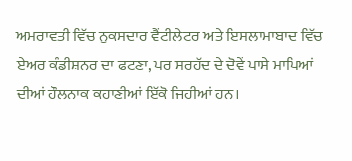ਅਮਰਾਵਤੀ ਵਿੱਚ ਨੁਕਸਦਾਰ ਵੈਂਟੀਲੇਟਰ ਅਤੇ ਇਸਲਾਮਾਬਾਦ ਵਿੱਚ ਏਅਰ ਕੰਡੀਸ਼ਨਰ ਦਾ ਫਟਣਾ, ਪਰ ਸਰਹੱਦ ਦੇ ਦੋਵੇਂ ਪਾਸੇ ਮਾਪਿਆਂ ਦੀਆਂ ਹੌਲਨਾਕ ਕਹਾਣੀਆਂ ਇੱਕੋ ਜਿਹੀਆਂ ਹਨ।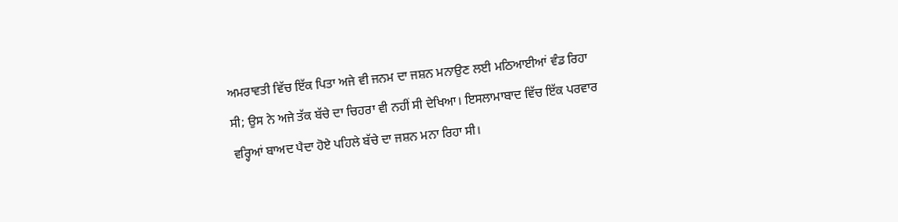ਅਮਰਾਵਤੀ ਵਿੱਚ ਇੱਕ ਪਿਤਾ ਅਜੇ ਵੀ ਜਨਮ ਦਾ ਜਸ਼ਨ ਮਨਾਉਣ ਲਈ ਮਠਿਆਈਆਂ ਵੰਡ ਰਿਹਾ ਸੀ; ਉਸ ਨੇ ਅਜੇ ਤੱਕ ਬੱਚੇ ਦਾ ਚਿਹਰਾ ਵੀ ਨਹੀਂ ਸੀ ਦੇਖਿਆ। ਇਸਲਾਮਾਬਾਦ ਵਿੱਚ ਇੱਕ ਪਰਵਾਰ ਵਰ੍ਹਿਆਂ ਬਾਅਦ ਪੈਦਾ ਹੋਏ ਪਹਿਲੇ ਬੱਚੇ ਦਾ ਜਸ਼ਨ ਮਨਾ ਰਿਹਾ ਸੀ।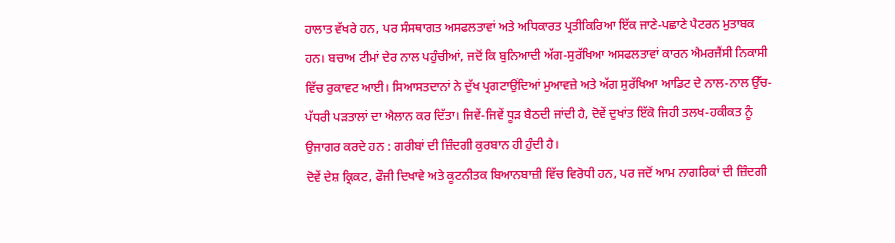ਹਾਲਾਤ ਵੱਖਰੇ ਹਨ, ਪਰ ਸੰਸਥਾਗਤ ਅਸਫਲਤਾਵਾਂ ਅਤੇ ਅਧਿਕਾਰਤ ਪ੍ਰਤੀਕਿਰਿਆ ਇੱਕ ਜਾਣੇ-ਪਛਾਣੇ ਪੈਟਰਨ ਮੁਤਾਬਕ ਹਨ। ਬਚਾਅ ਟੀਮਾਂ ਦੇਰ ਨਾਲ ਪਹੁੰਚੀਆਂ, ਜਦੋਂ ਕਿ ਬੁਨਿਆਦੀ ਅੱਗ-ਸੁਰੱਖਿਆ ਅਸਫਲਤਾਵਾਂ ਕਾਰਨ ਐਮਰਜੈਂਸੀ ਨਿਕਾਸੀ ਵਿੱਚ ਰੁਕਾਵਟ ਆਈ। ਸਿਆਸਤਦਾਨਾਂ ਨੇ ਦੁੱਖ ਪ੍ਰਗਟਾਉਂਦਿਆਂ ਮੁਆਵਜ਼ੇ ਅਤੇ ਅੱਗ ਸੁਰੱਖਿਆ ਆਡਿਟ ਦੇ ਨਾਲ-ਨਾਲ ਉੱਚ-ਪੱਧਰੀ ਪੜਤਾਲਾਂ ਦਾ ਐਲਾਨ ਕਰ ਦਿੱਤਾ। ਜਿਵੇਂ-ਜਿਵੇਂ ਧੂੜ ਬੈਠਦੀ ਜਾਂਦੀ ਹੈ, ਦੋਵੇਂ ਦੁਖਾਂਤ ਇੱਕੋ ਜਿਹੀ ਤਲਖ-ਹਕੀਕਤ ਨੂੰ ਉਜਾਗਰ ਕਰਦੇ ਹਨ : ਗਰੀਬਾਂ ਦੀ ਜ਼ਿੰਦਗੀ ਕੁਰਬਾਨ ਹੀ ਹੁੰਦੀ ਹੈ।
ਦੋਵੇਂ ਦੇਸ਼ ਕ੍ਰਿਕਟ, ਫੌਜੀ ਦਿਖਾਵੇ ਅਤੇ ਕੂਟਨੀਤਕ ਬਿਆਨਬਾਜ਼ੀ ਵਿੱਚ ਵਿਰੋਧੀ ਹਨ, ਪਰ ਜਦੋਂ ਆਮ ਨਾਗਰਿਕਾਂ ਦੀ ਜ਼ਿੰਦਗੀ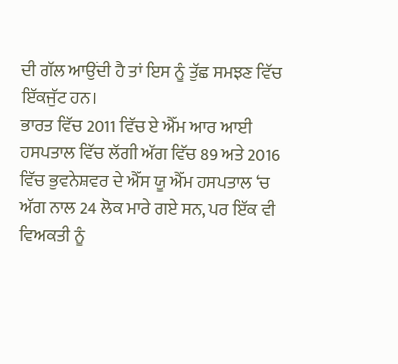ਦੀ ਗੱਲ ਆਉਂਦੀ ਹੈ ਤਾਂ ਇਸ ਨੂੰ ਤੁੱਛ ਸਮਝਣ ਵਿੱਚ ਇੱਕਜੁੱਟ ਹਨ।
ਭਾਰਤ ਵਿੱਚ 2011 ਵਿੱਚ ਏ ਐੱਮ ਆਰ ਆਈ ਹਸਪਤਾਲ ਵਿੱਚ ਲੱਗੀ ਅੱਗ ਵਿੱਚ 89 ਅਤੇ 2016 ਵਿੱਚ ਭੁਵਨੇਸ਼ਵਰ ਦੇ ਐੱਸ ਯੂ ਐੱਮ ਹਸਪਤਾਲ ‘ਚ ਅੱਗ ਨਾਲ 24 ਲੋਕ ਮਾਰੇ ਗਏ ਸਨ, ਪਰ ਇੱਕ ਵੀ ਵਿਅਕਤੀ ਨੂੰ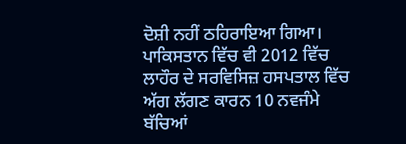ਦੋਸ਼ੀ ਨਹੀਂ ਠਹਿਰਾਇਆ ਗਿਆ। ਪਾਕਿਸਤਾਨ ਵਿੱਚ ਵੀ 2012 ਵਿੱਚ ਲਾਹੌਰ ਦੇ ਸਰਵਿਸਿਜ਼ ਹਸਪਤਾਲ ਵਿੱਚ ਅੱਗ ਲੱਗਣ ਕਾਰਨ 10 ਨਵਜੰਮੇ ਬੱਚਿਆਂ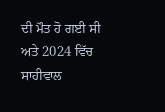ਦੀ ਮੌਤ ਹੋ ਗਈ ਸੀ ਅਤੇ 2024 ਵਿੱਚ ਸਾਹੀਵਾਲ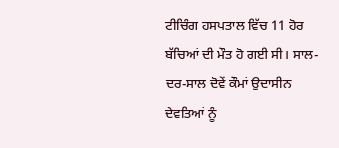ਟੀਚਿੰਗ ਹਸਪਤਾਲ ਵਿੱਚ 11 ਹੋਰ ਬੱਚਿਆਂ ਦੀ ਮੌਤ ਹੋ ਗਈ ਸੀ। ਸਾਲ-ਦਰ-ਸਾਲ ਦੋਵੇਂ ਕੌਮਾਂ ਉਦਾਸੀਨ ਦੇਵਤਿਆਂ ਨੂੰ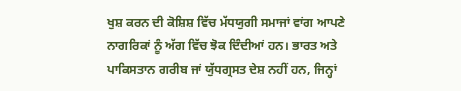ਖੁਸ਼ ਕਰਨ ਦੀ ਕੋਸ਼ਿਸ਼ ਵਿੱਚ ਮੱਧਯੁਗੀ ਸਮਾਜਾਂ ਵਾਂਗ ਆਪਣੇ ਨਾਗਰਿਕਾਂ ਨੂੰ ਅੱਗ ਵਿੱਚ ਝੋਕ ਦਿੰਦੀਆਂ ਹਨ। ਭਾਰਤ ਅਤੇ ਪਾਕਿਸਤਾਨ ਗਰੀਬ ਜਾਂ ਯੁੱਧਗ੍ਰਸਤ ਦੇਸ਼ ਨਹੀਂ ਹਨ, ਜਿਨ੍ਹਾਂ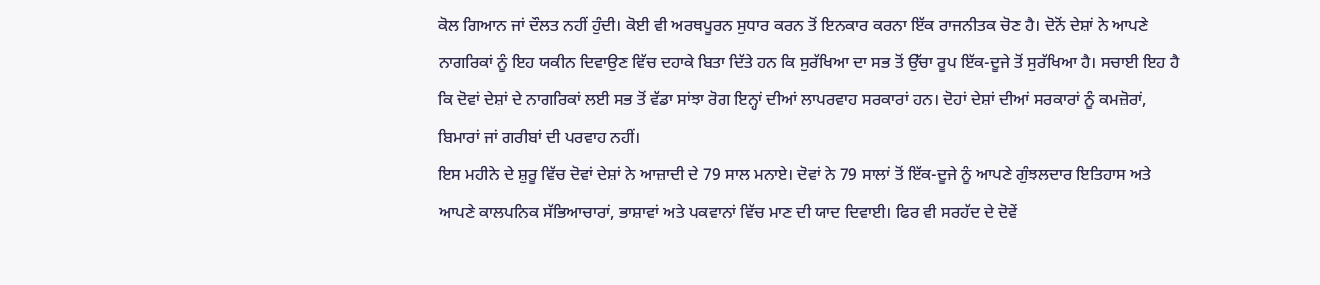ਕੋਲ ਗਿਆਨ ਜਾਂ ਦੌਲਤ ਨਹੀਂ ਹੁੰਦੀ। ਕੋਈ ਵੀ ਅਰਥਪੂਰਨ ਸੁਧਾਰ ਕਰਨ ਤੋਂ ਇਨਕਾਰ ਕਰਨਾ ਇੱਕ ਰਾਜਨੀਤਕ ਚੋਣ ਹੈ। ਦੋਨੋਂ ਦੇਸ਼ਾਂ ਨੇ ਆਪਣੇ ਨਾਗਰਿਕਾਂ ਨੂੰ ਇਹ ਯਕੀਨ ਦਿਵਾਉਣ ਵਿੱਚ ਦਹਾਕੇ ਬਿਤਾ ਦਿੱਤੇ ਹਨ ਕਿ ਸੁਰੱਖਿਆ ਦਾ ਸਭ ਤੋਂ ਉੱਚਾ ਰੂਪ ਇੱਕ-ਦੂਜੇ ਤੋਂ ਸੁਰੱਖਿਆ ਹੈ। ਸਚਾਈ ਇਹ ਹੈ ਕਿ ਦੋਵਾਂ ਦੇਸ਼ਾਂ ਦੇ ਨਾਗਰਿਕਾਂ ਲਈ ਸਭ ਤੋਂ ਵੱਡਾ ਸਾਂਝਾ ਰੋਗ ਇਨ੍ਹਾਂ ਦੀਆਂ ਲਾਪਰਵਾਹ ਸਰਕਾਰਾਂ ਹਨ। ਦੋਹਾਂ ਦੇਸ਼ਾਂ ਦੀਆਂ ਸਰਕਾਰਾਂ ਨੂੰ ਕਮਜ਼ੋਰਾਂ, ਬਿਮਾਰਾਂ ਜਾਂ ਗਰੀਬਾਂ ਦੀ ਪਰਵਾਹ ਨਹੀਂ।
ਇਸ ਮਹੀਨੇ ਦੇ ਸ਼ੁਰੂ ਵਿੱਚ ਦੋਵਾਂ ਦੇਸ਼ਾਂ ਨੇ ਆਜ਼ਾਦੀ ਦੇ 79 ਸਾਲ ਮਨਾਏ। ਦੋਵਾਂ ਨੇ 79 ਸਾਲਾਂ ਤੋਂ ਇੱਕ-ਦੂਜੇ ਨੂੰ ਆਪਣੇ ਗੁੰਝਲਦਾਰ ਇਤਿਹਾਸ ਅਤੇ ਆਪਣੇ ਕਾਲਪਨਿਕ ਸੱਭਿਆਚਾਰਾਂ, ਭਾਸ਼ਾਵਾਂ ਅਤੇ ਪਕਵਾਨਾਂ ਵਿੱਚ ਮਾਣ ਦੀ ਯਾਦ ਦਿਵਾਈ। ਫਿਰ ਵੀ ਸਰਹੱਦ ਦੇ ਦੋਵੇਂ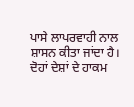ਪਾਸੇ ਲਾਪਰਵਾਹੀ ਨਾਲ ਸ਼ਾਸਨ ਕੀਤਾ ਜਾਂਦਾ ਹੈ। ਦੋਹਾਂ ਦੇਸ਼ਾਂ ਦੇ ਹਾਕਮ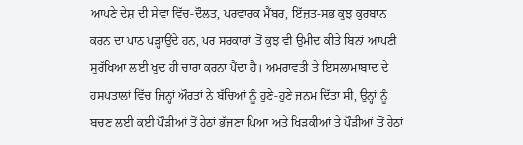ਆਪਣੇ ਦੇਸ਼ ਦੀ ਸੇਵਾ ਵਿੱਚ-ਦੌਲਤ, ਪਰਵਾਰਕ ਮੈਂਬਰ, ਇੱਜ਼ਤ-ਸਭ ਕੁਝ ਕੁਰਬਾਨ ਕਰਨ ਦਾ ਪਾਠ ਪੜ੍ਹਾਉਂਦੇ ਹਨ, ਪਰ ਸਰਕਾਰਾਂ ਤੋਂ ਕੁਝ ਵੀ ਉਮੀਦ ਕੀਤੇ ਬਿਨਾਂ ਆਪਣੀ ਸੁਰੱਖਿਆ ਲਈ ਖੁਦ ਹੀ ਚਾਰਾ ਕਰਨਾ ਪੈਂਦਾ ਹੈ। ਅਮਰਾਵਤੀ ਤੇ ਇਸਲਾਮਾਬਾਦ ਦੇ ਹਸਪਤਾਲਾਂ ਵਿੱਚ ਜਿਨ੍ਹਾਂ ਔਰਤਾਂ ਨੇ ਬੱਚਿਆਂ ਨੂੰ ਹੁਣੇ-ਹੁਣੇ ਜਨਮ ਦਿੱਤਾ ਸੀ, ਉਨ੍ਹਾਂ ਨੂੰ ਬਚਣ ਲਈ ਕਈ ਪੌੜੀਆਂ ਤੋਂ ਹੇਠਾਂ ਭੱਜਣਾ ਪਿਆ ਅਤੇ ਖਿੜਕੀਆਂ ਤੇ ਪੌੜੀਆਂ ਤੋਂ ਹੇਠਾਂ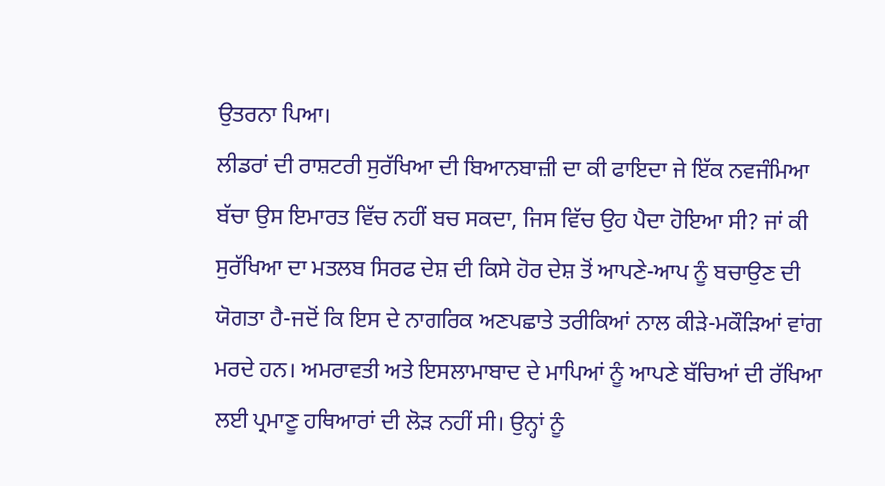ਉਤਰਨਾ ਪਿਆ।
ਲੀਡਰਾਂ ਦੀ ਰਾਸ਼ਟਰੀ ਸੁਰੱਖਿਆ ਦੀ ਬਿਆਨਬਾਜ਼ੀ ਦਾ ਕੀ ਫਾਇਦਾ ਜੇ ਇੱਕ ਨਵਜੰਮਿਆ ਬੱਚਾ ਉਸ ਇਮਾਰਤ ਵਿੱਚ ਨਹੀਂ ਬਚ ਸਕਦਾ, ਜਿਸ ਵਿੱਚ ਉਹ ਪੈਦਾ ਹੋਇਆ ਸੀ? ਜਾਂ ਕੀ ਸੁਰੱਖਿਆ ਦਾ ਮਤਲਬ ਸਿਰਫ ਦੇਸ਼ ਦੀ ਕਿਸੇ ਹੋਰ ਦੇਸ਼ ਤੋਂ ਆਪਣੇ-ਆਪ ਨੂੰ ਬਚਾਉਣ ਦੀ ਯੋਗਤਾ ਹੈ-ਜਦੋਂ ਕਿ ਇਸ ਦੇ ਨਾਗਰਿਕ ਅਣਪਛਾਤੇ ਤਰੀਕਿਆਂ ਨਾਲ ਕੀੜੇ-ਮਕੌੜਿਆਂ ਵਾਂਗ ਮਰਦੇ ਹਨ। ਅਮਰਾਵਤੀ ਅਤੇ ਇਸਲਾਮਾਬਾਦ ਦੇ ਮਾਪਿਆਂ ਨੂੰ ਆਪਣੇ ਬੱਚਿਆਂ ਦੀ ਰੱਖਿਆ ਲਈ ਪ੍ਰਮਾਣੂ ਹਥਿਆਰਾਂ ਦੀ ਲੋੜ ਨਹੀਂ ਸੀ। ਉਨ੍ਹਾਂ ਨੂੰ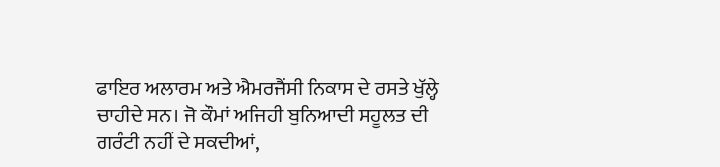ਫਾਇਰ ਅਲਾਰਮ ਅਤੇ ਐਮਰਜੈਂਸੀ ਨਿਕਾਸ ਦੇ ਰਸਤੇ ਖੁੱਲ੍ਹੇ ਚਾਹੀਦੇ ਸਨ। ਜੋ ਕੌਮਾਂ ਅਜਿਹੀ ਬੁਨਿਆਦੀ ਸਹੂਲਤ ਦੀ ਗਰੰਟੀ ਨਹੀਂ ਦੇ ਸਕਦੀਆਂ,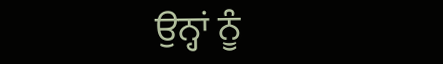ਉਨ੍ਹਾਂ ਨੂੰ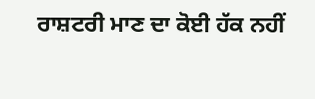ਰਾਸ਼ਟਰੀ ਮਾਣ ਦਾ ਕੋਈ ਹੱਕ ਨਹੀਂ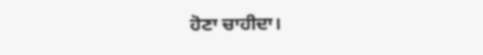ਹੋਣਾ ਚਾਹੀਦਾ।